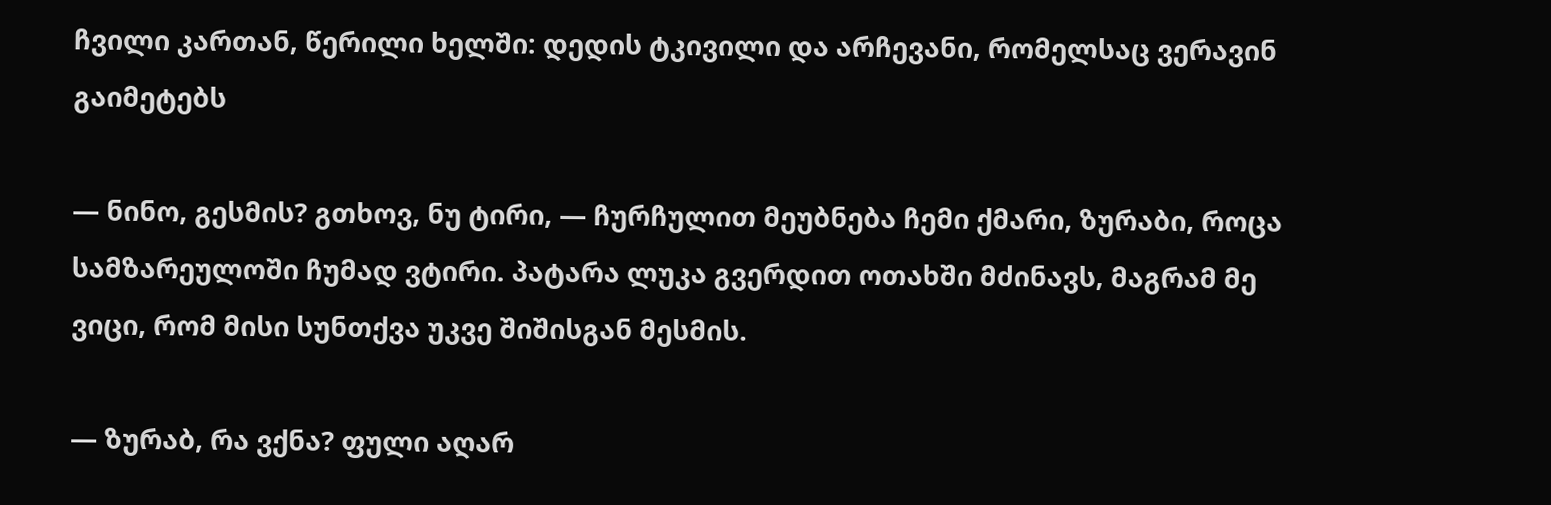ჩვილი კართან, წერილი ხელში: დედის ტკივილი და არჩევანი, რომელსაც ვერავინ გაიმეტებს

— ნინო, გესმის? გთხოვ, ნუ ტირი, — ჩურჩულით მეუბნება ჩემი ქმარი, ზურაბი, როცა სამზარეულოში ჩუმად ვტირი. პატარა ლუკა გვერდით ოთახში მძინავს, მაგრამ მე ვიცი, რომ მისი სუნთქვა უკვე შიშისგან მესმის.

— ზურაბ, რა ვქნა? ფული აღარ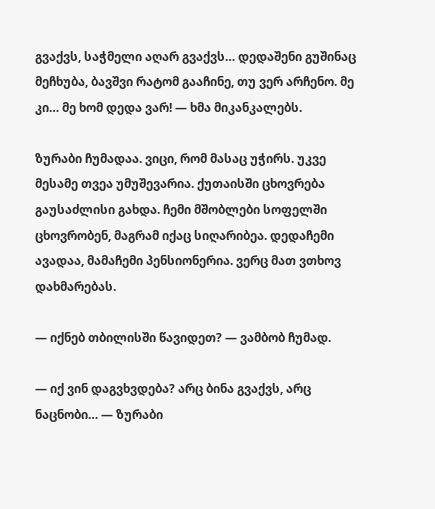გვაქვს, საჭმელი აღარ გვაქვს… დედაშენი გუშინაც მეჩხუბა, ბავშვი რატომ გააჩინე, თუ ვერ არჩენო. მე კი… მე ხომ დედა ვარ! — ხმა მიკანკალებს.

ზურაბი ჩუმადაა. ვიცი, რომ მასაც უჭირს. უკვე მესამე თვეა უმუშევარია. ქუთაისში ცხოვრება გაუსაძლისი გახდა. ჩემი მშობლები სოფელში ცხოვრობენ, მაგრამ იქაც სიღარიბეა. დედაჩემი ავადაა, მამაჩემი პენსიონერია. ვერც მათ ვთხოვ დახმარებას.

— იქნებ თბილისში წავიდეთ? — ვამბობ ჩუმად.

— იქ ვინ დაგვხვდება? არც ბინა გვაქვს, არც ნაცნობი… — ზურაბი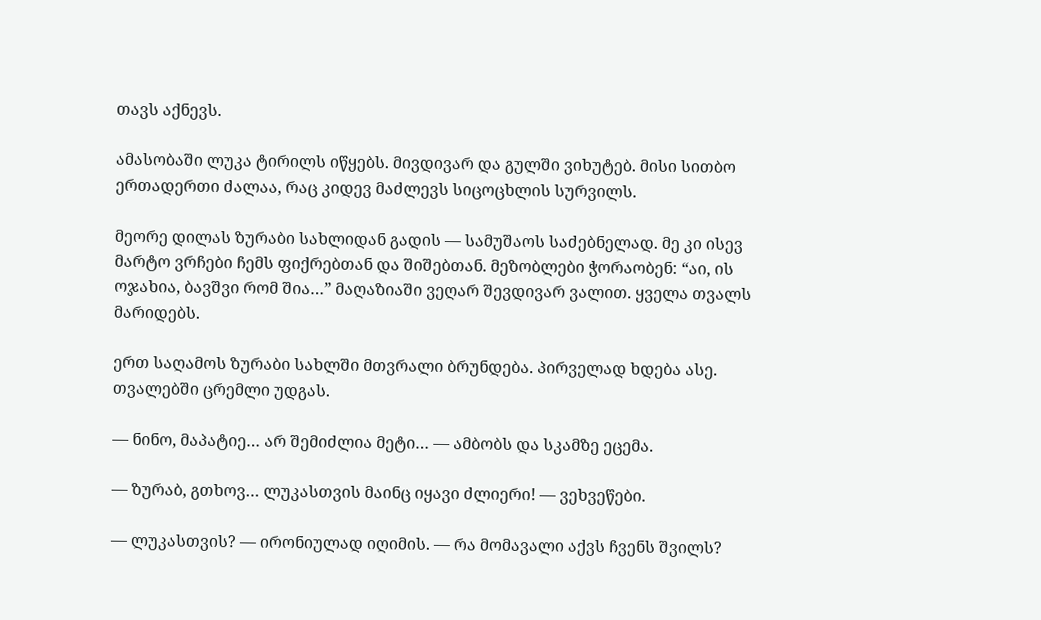თავს აქნევს.

ამასობაში ლუკა ტირილს იწყებს. მივდივარ და გულში ვიხუტებ. მისი სითბო ერთადერთი ძალაა, რაც კიდევ მაძლევს სიცოცხლის სურვილს.

მეორე დილას ზურაბი სახლიდან გადის — სამუშაოს საძებნელად. მე კი ისევ მარტო ვრჩები ჩემს ფიქრებთან და შიშებთან. მეზობლები ჭორაობენ: “აი, ის ოჯახია, ბავშვი რომ შია…” მაღაზიაში ვეღარ შევდივარ ვალით. ყველა თვალს მარიდებს.

ერთ საღამოს ზურაბი სახლში მთვრალი ბრუნდება. პირველად ხდება ასე. თვალებში ცრემლი უდგას.

— ნინო, მაპატიე… არ შემიძლია მეტი… — ამბობს და სკამზე ეცემა.

— ზურაბ, გთხოვ… ლუკასთვის მაინც იყავი ძლიერი! — ვეხვეწები.

— ლუკასთვის? — ირონიულად იღიმის. — რა მომავალი აქვს ჩვენს შვილს?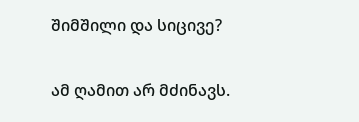შიმშილი და სიცივე?

ამ ღამით არ მძინავს.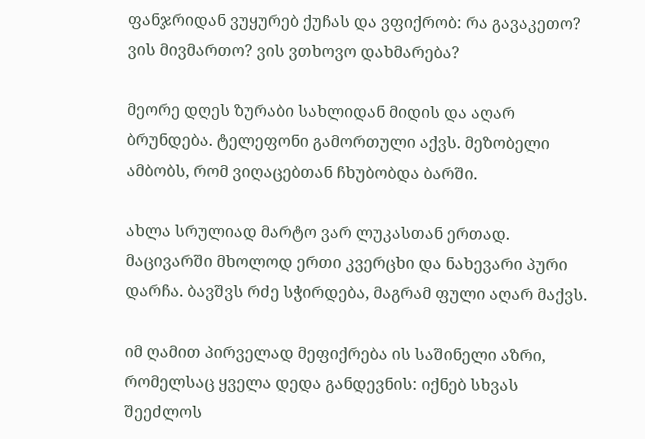ფანჯრიდან ვუყურებ ქუჩას და ვფიქრობ: რა გავაკეთო? ვის მივმართო? ვის ვთხოვო დახმარება?

მეორე დღეს ზურაბი სახლიდან მიდის და აღარ ბრუნდება. ტელეფონი გამორთული აქვს. მეზობელი ამბობს, რომ ვიღაცებთან ჩხუბობდა ბარში.

ახლა სრულიად მარტო ვარ ლუკასთან ერთად. მაცივარში მხოლოდ ერთი კვერცხი და ნახევარი პური დარჩა. ბავშვს რძე სჭირდება, მაგრამ ფული აღარ მაქვს.

იმ ღამით პირველად მეფიქრება ის საშინელი აზრი, რომელსაც ყველა დედა განდევნის: იქნებ სხვას შეეძლოს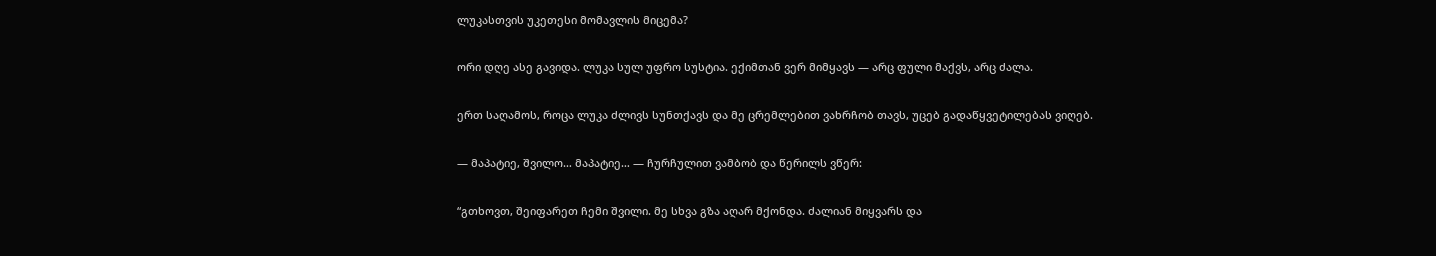ლუკასთვის უკეთესი მომავლის მიცემა?

ორი დღე ასე გავიდა. ლუკა სულ უფრო სუსტია. ექიმთან ვერ მიმყავს — არც ფული მაქვს, არც ძალა.

ერთ საღამოს, როცა ლუკა ძლივს სუნთქავს და მე ცრემლებით ვახრჩობ თავს, უცებ გადაწყვეტილებას ვიღებ.

— მაპატიე, შვილო… მაპატიე… — ჩურჩულით ვამბობ და წერილს ვწერ:

“გთხოვთ, შეიფარეთ ჩემი შვილი. მე სხვა გზა აღარ მქონდა. ძალიან მიყვარს და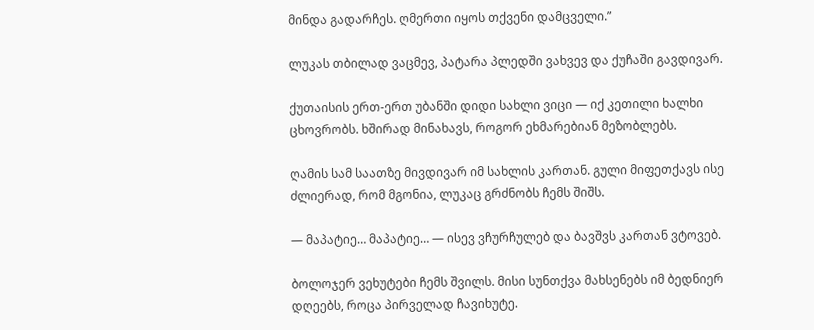მინდა გადარჩეს. ღმერთი იყოს თქვენი დამცველი.”

ლუკას თბილად ვაცმევ, პატარა პლედში ვახვევ და ქუჩაში გავდივარ.

ქუთაისის ერთ-ერთ უბანში დიდი სახლი ვიცი — იქ კეთილი ხალხი ცხოვრობს. ხშირად მინახავს, როგორ ეხმარებიან მეზობლებს.

ღამის სამ საათზე მივდივარ იმ სახლის კართან. გული მიფეთქავს ისე ძლიერად, რომ მგონია, ლუკაც გრძნობს ჩემს შიშს.

— მაპატიე… მაპატიე… — ისევ ვჩურჩულებ და ბავშვს კართან ვტოვებ.

ბოლოჯერ ვეხუტები ჩემს შვილს. მისი სუნთქვა მახსენებს იმ ბედნიერ დღეებს, როცა პირველად ჩავიხუტე.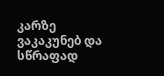კარზე ვაკაკუნებ და სწრაფად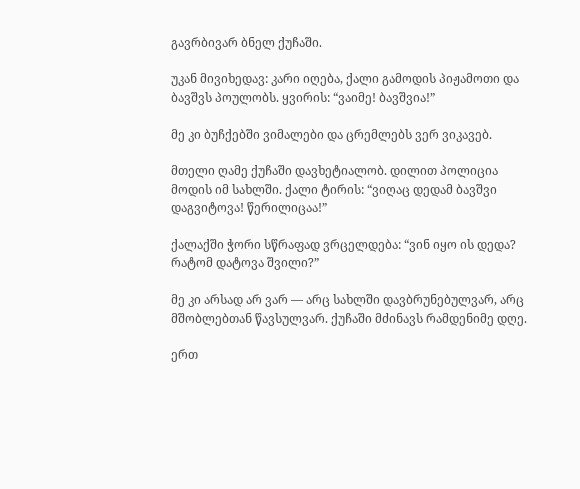გავრბივარ ბნელ ქუჩაში.

უკან მივიხედავ: კარი იღება, ქალი გამოდის პიჟამოთი და ბავშვს პოულობს. ყვირის: “ვაიმე! ბავშვია!”

მე კი ბუჩქებში ვიმალები და ცრემლებს ვერ ვიკავებ.

მთელი ღამე ქუჩაში დავხეტიალობ. დილით პოლიცია მოდის იმ სახლში. ქალი ტირის: “ვიღაც დედამ ბავშვი დაგვიტოვა! წერილიცაა!”

ქალაქში ჭორი სწრაფად ვრცელდება: “ვინ იყო ის დედა? რატომ დატოვა შვილი?”

მე კი არსად არ ვარ — არც სახლში დავბრუნებულვარ, არც მშობლებთან წავსულვარ. ქუჩაში მძინავს რამდენიმე დღე.

ერთ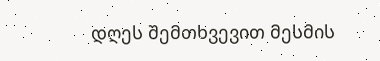დღეს შემთხვევით მესმის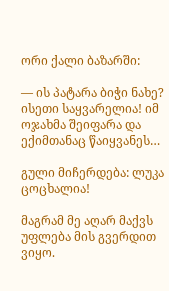ორი ქალი ბაზარში:

— ის პატარა ბიჭი ნახე? ისეთი საყვარელია! იმ ოჯახმა შეიფარა და ექიმთანაც წაიყვანეს…

გული მიჩერდება: ლუკა ცოცხალია!

მაგრამ მე აღარ მაქვს უფლება მის გვერდით ვიყო.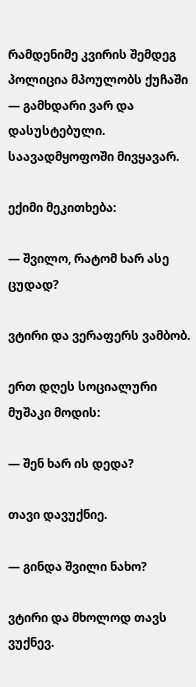რამდენიმე კვირის შემდეგ პოლიცია მპოულობს ქუჩაში — გამხდარი ვარ და დასუსტებული. საავადმყოფოში მივყავარ.

ექიმი მეკითხება:

— შვილო, რატომ ხარ ასე ცუდად?

ვტირი და ვერაფერს ვამბობ.

ერთ დღეს სოციალური მუშაკი მოდის:

— შენ ხარ ის დედა?

თავი დავუქნიე.

— გინდა შვილი ნახო?

ვტირი და მხოლოდ თავს ვუქნევ.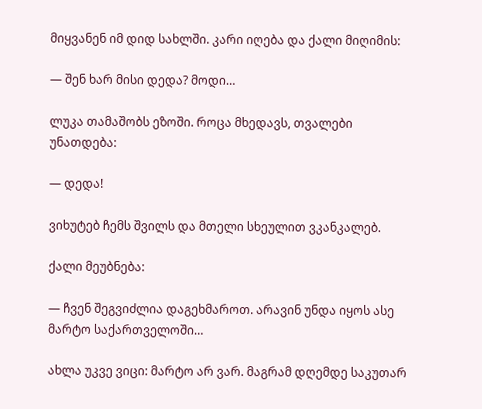მიყვანენ იმ დიდ სახლში. კარი იღება და ქალი მიღიმის:

— შენ ხარ მისი დედა? მოდი…

ლუკა თამაშობს ეზოში. როცა მხედავს, თვალები უნათდება:

— დედა!

ვიხუტებ ჩემს შვილს და მთელი სხეულით ვკანკალებ.

ქალი მეუბნება:

— ჩვენ შეგვიძლია დაგეხმაროთ. არავინ უნდა იყოს ასე მარტო საქართველოში…

ახლა უკვე ვიცი: მარტო არ ვარ. მაგრამ დღემდე საკუთარ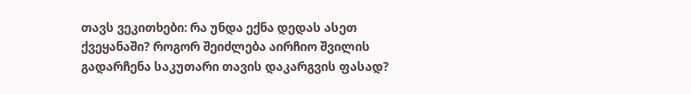თავს ვეკითხები: რა უნდა ექნა დედას ასეთ ქვეყანაში? როგორ შეიძლება აირჩიო შვილის გადარჩენა საკუთარი თავის დაკარგვის ფასად?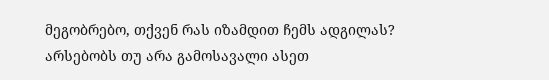მეგობრებო, თქვენ რას იზამდით ჩემს ადგილას? არსებობს თუ არა გამოსავალი ასეთ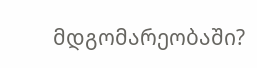მდგომარეობაში?